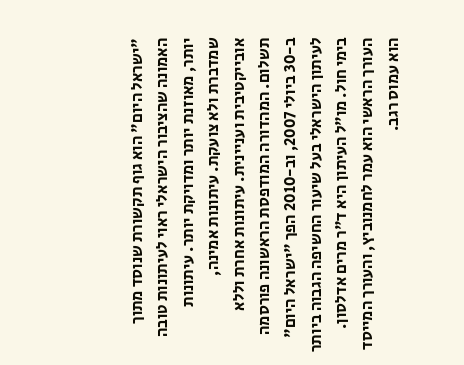"ישראל היום" הוא גוף תקשורת שנוסד מתוך האמונה שהציבור הישראלי ראוי לעיתונות טובה יותר, מאוזנת יותר ומדויקת יותר. עיתונות שמדברת ולא צועקת. עיתונות אמינה, אובייקטיבית ועניינית. עיתונות אחרת וללא תשלום. המהדורה המודפסת הראשונה פורסמה ב-30 ביולי 2007, וב-2010 הפך "ישראל היום" לעיתון הישראלי בעל שיעור החשיפה הגבוה ביותר בימי חול. מו"ל העיתון היא ד"ר מרים אדלסון. העורך הראשי הוא עמר לחמנוביץ, והעורך המייסד הוא עמוס רגב.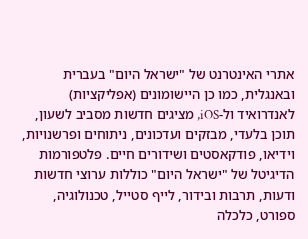אתרי האינטרנט של "ישראל היום" בעברית ובאנגלית, כמו כן היישומונים (אפליקציות) לאנדרואיד ול-iOS, מציגים חדשות מסביב לשעון, תוכן בלעדי, מבזקים ועדכונים, ניתוחים ופרשנויות, וידיאו, פודקאסטים ושידורים חיים. פלטפורמות הדיגיטל של "ישראל היום" כוללות ערוצי חדשות ודעות, תרבות ובידור, לייף סטייל, טכנולוגיה, ספורט, כלכלה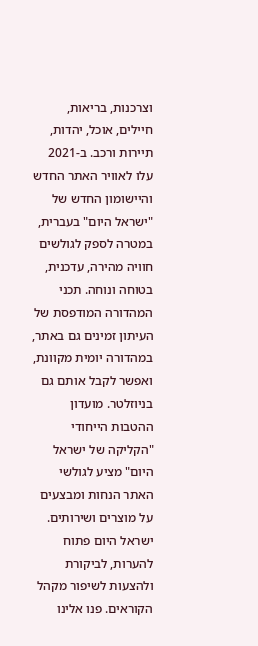וצרכנות, בריאות, חיילים, אוכל, יהדות, תיירות ורכב. ב-2021 עלו לאוויר האתר החדש והיישומון החדש של "ישראל היום" בעברית, במטרה לספק לגולשים חוויה מהירה, עדכנית, בטוחה ונוחה. תכני המהדורה המודפסת של העיתון זמינים גם באתר, במהדורה יומית מקוונת, ואפשר לקבל אותם גם בניוזלטר. מועדון ההטבות הייחודי "הקליקה של ישראל היום" מציע לגולשי האתר הנחות ומבצעים על מוצרים ושירותים. ישראל היום פתוח להערות, לביקורת ולהצעות לשיפור מקהל הקוראים. פנו אלינו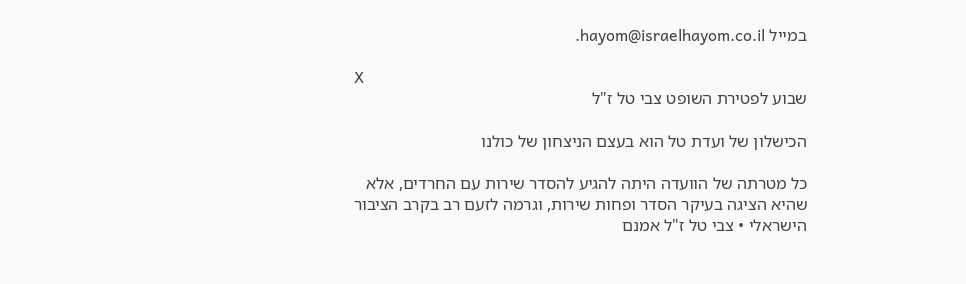במייל hayom@israelhayom.co.il.

X
שבוע לפטירת השופט צבי טל ז"ל

הכישלון של ועדת טל הוא בעצם הניצחון של כולנו

כל מטרתה של הוועדה היתה להגיע להסדר שירות עם החרדים, אלא שהיא הציגה בעיקר הסדר ופחות שירות, וגרמה לזעם רב בקרב הציבור הישראלי • צבי טל ז"ל אמנם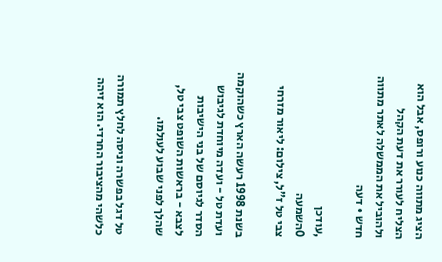הציג מתווה כנוע ורופס, אבל הוא הצליח לעורר את דעת הקהל ולהוביל את הממשלה לאתר מתווה חדש • דעה

,עודכן
0השמעה
צבי טל ז"ל, צילום: ליאור מזרחי

בשנת 1998 רעשה הארץ כשהוקמה ועדת טל - ועדה מיוחדת לגיבוש הסדר לגיוסם של בני הישיבות לצבא - בראשות השופט צבי טל, שהלך לפני שבוע לעולמו.

טל דגל בפשרה וניסה לחלץ תמורה כלשהי מהציבור החרדי. הוא זיהה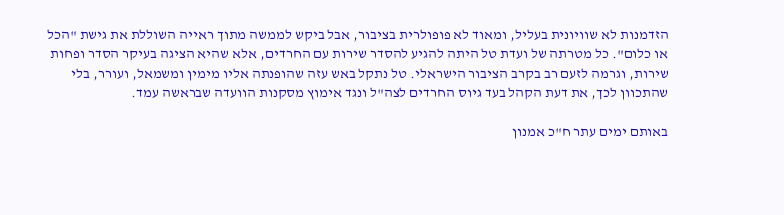הזדמנות לא שוויונית בעליל, ומאוד לא פופולרית בציבור, אבל ביקש לממשה מתוך ראייה השוללת את גישת "הכל או כלום". כל מטרתה של ועדת טל היתה להגיע להסדר שירות עם החרדים, אלא שהיא הציגה בעיקר הסדר ופחות שירות, וגרמה לזעם רב בקרב הציבור הישראלי. טל נתקל באש עזה שהופנתה אליו מימין ומשמאל, ועורר, בלי שהתכוון לכך, את דעת הקהל בעד גיוס החרדים לצה"ל ונגד אימוץ מסקנות הוועדה שבראשה עמד.

באותם ימים עתר ח"כ אמנון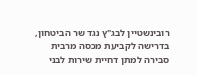רובינשטיין לבג"ץ נגד שר הביטחון, בדרישה לקביעת מכסה מרבית סבירה למתן דחיית שירות לבני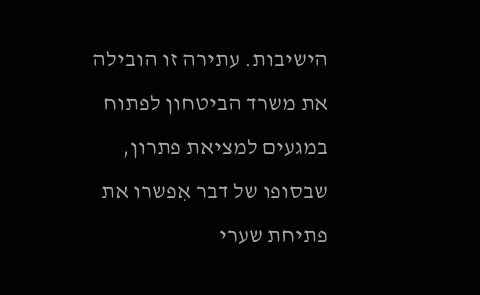הישיבות. עתירה זו הובילה את משרד הביטחון לפתוח במגעים למציאת פתרון, שבסופו של דבר אִפשרו את פתיחת שערי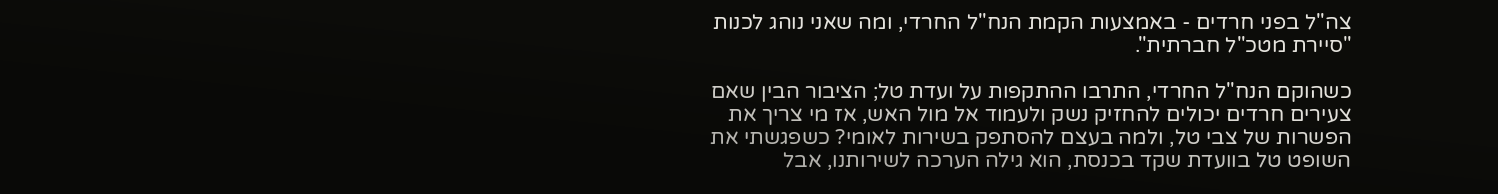צה"ל בפני חרדים - באמצעות הקמת הנח"ל החרדי, ומה שאני נוהג לכנות "סיירת מטכ"ל חברתית".

כשהוקם הנח"ל החרדי, התרבו ההתקפות על ועדת טל; הציבור הבין שאם צעירים חרדים יכולים להחזיק נשק ולעמוד אל מול האש, אז מי צריך את הפשרות של צבי טל, ולמה בעצם להסתפק בשירות לאומי? כשפגשתי את השופט טל בוועדת שקד בכנסת, הוא גילה הערכה לשירותנו, אבל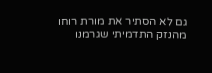גם לא הסתיר את מורת רוחו מהנזק התדמיתי שגרמנו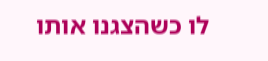לו כשהצגנו אותו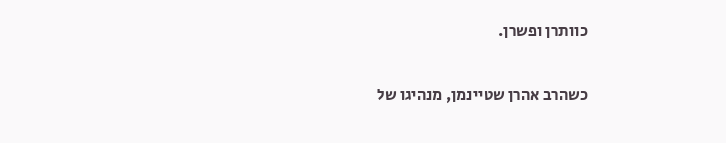כוותרן ופשרן.

כשהרב אהרן שטיינמן, מנהיגו של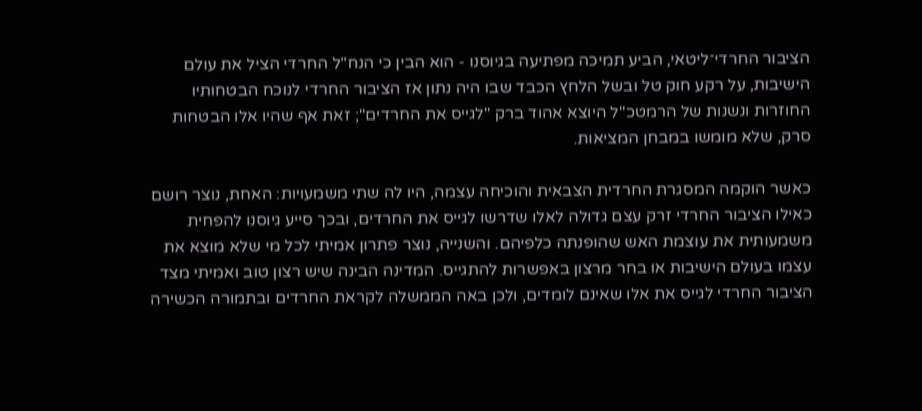הציבור החרדי־ליטאי, הביע תמיכה מפתיעה בגיוסנו - הוא הבין כי הנח"ל החרדי הציל את עולם הישיבות, על רקע חוק טל ובשל הלחץ הכבד שבו היה נתון אז הציבור החרדי לנוכח הבטחותיו החוזרות ונשנות של הרמטכ"ל היוצא אהוד ברק "לגייס את החרדים"; זאת אף שהיו אלו הבטחות סרק, שלא מומשו במבחן המציאות.

כאשר הוקמה המסגרת החרדית הצבאית והוכיחה עצמה, היו לה שתי משמעויות: האחת, נוצר רושם כאילו הציבור החרדי זרק עצם גדולה לאלו שדרשו לגייס את החרדים, ובכך סייע גיוסנו להפחית משמעותית את עוצמת האש שהופנתה כלפיהם. והשנייה, נוצר פתרון אמיתי לכל מי שלא מוצא את עצמו בעולם הישיבות או בחר מרצון באפשרות להתגייס. המדינה הבינה שיש רצון טוב ואמיתי מצד הציבור החרדי לגייס את אלו שאינם לומדים, ולכן באה הממשלה לקראת החרדים ובתמורה הכשירה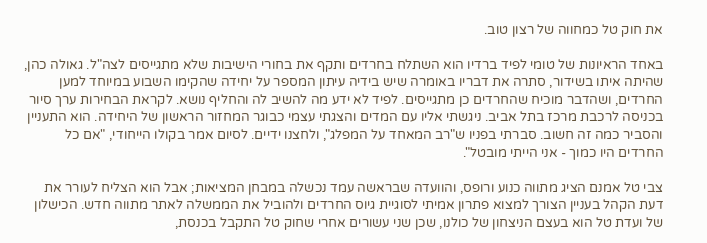את חוק טל כמחווה של רצון טוב.

באחד הראיונות של טומי לפיד ברדיו הוא השתלח בחרדים ותקף את בחורי הישיבות שלא מתגייסים לצה"ל. גאולה כהן, שהיתה איתו בשידור, סתרה את דבריו באומרה שיש בידיה עיתון המספר על יחידה שהקימו השבוע במיוחד למען החרדים, ושהדבר מוכיח שהחרדים כן מתגייסים. לפיד לא ידע מה להשיב לה והחליף נושא. לקראת הבחירות ערך סיור בכניסה לרכבת מרכז בתל אביב. ניגשתי אליו עם המדים והצגתי עצמי כבוגר המחזור הראשון של היחידה. הוא התעניין והסביר כמה זה חשוב. סברתי בפניו ש"רב המאחד על המפלג", ולחצנו ידיים. לסיום אמר בקולו הייחודי, "אם כל החרדים היו כמוך - אני הייתי מובטל".

צבי טל אמנם הציג מתווה כנוע ורופס, והוועדה שבראשה עמד נכשלה במבחן המציאות; אבל הוא הצליח לעורר את דעת הקהל בעניין הצורך למצוא פתרון אמיתי לסוגיית גיוס החרדים ולהוביל את הממשלה לאתר מתווה חדש. הכישלון של ועדת טל הוא בעצם הניצחון של כולנו, שכן שני עשורים אחרי שחוק טל התקבל בכנסת,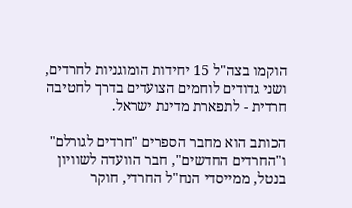הוקמו בצה"ל 15 יחידות הומוגניות לחרדים, ושני גדודים לוחמים הצועדים בדרך לחטיבה חרדית - לתפארת מדינת ישראל.

הכותב הוא מחבר הספרים "חרדים לגורלם" ו"החרדים החדשים", חבר הוועדה לשוויון בנטל, ממייסדי הנח"ל החרדי, חוקר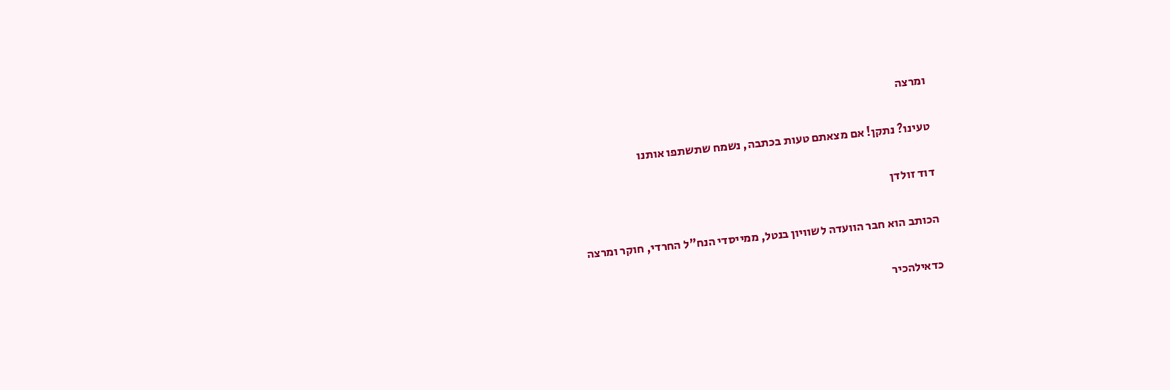ומרצה

טעינו? נתקן! אם מצאתם טעות בכתבה, נשמח שתשתפו אותנו

דוד זולדן

הכותב הוא חבר הוועדה לשוויון בנטל, ממייסדי הנח"ל החרדי, חוקר ומרצה

כדאילהכיר